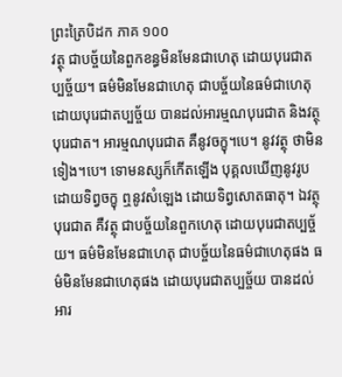ព្រះត្រៃបិដក ភាគ ១០០
វត្ថុ ជាបច្ច័យនៃពួកខន្ធមិនមែនជាហេតុ ដោយបុរេជាតប្បច្ច័យ។ ធម៌មិនមែនជាហេតុ ជាបច្ច័យនៃធម៌ជាហេតុ ដោយបុរេជាតប្បច្ច័យ បានដល់អារម្មណបុរេជាត និងវត្ថុបុរេជាត។ អារម្មណបុរេជាត គឺនូវចក្ខុ។បេ។ នូវវត្ថុ ថាមិនទៀង។បេ។ ទោមនស្សក៏កើតឡើង បុគ្គលឃើញនូវរូប ដោយទិព្វចក្ខុ ឮនូវសំឡេង ដោយទិព្វសោតធាតុ។ ឯវត្ថុបុរេជាត គឺវត្ថុ ជាបច្ច័យនៃពួកហេតុ ដោយបុរេជាតប្បច្ច័យ។ ធម៌មិនមែនជាហេតុ ជាបច្ច័យនៃធម៌ជាហេតុផង ធម៌មិនមែនជាហេតុផង ដោយបុរេជាតប្បច្ច័យ បានដល់អារ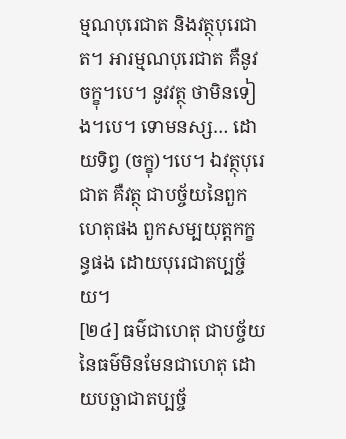ម្មណបុរេជាត និងវត្ថុបុរេជាត។ អារម្មណបុរេជាត គឺនូវចក្ខុ។បេ។ នូវវត្ថុ ថាមិនទៀង។បេ។ ទោមនស្ស… ដោយទិព្វ (ចក្ខុ)។បេ។ ឯវត្ថុបុរេជាត គឺវត្ថុ ជាបច្ច័យនៃពួកហេតុផង ពួកសម្បយុត្តកក្ខន្ធផង ដោយបុរេជាតប្បច្ច័យ។
[២៤] ធម៌ជាហេតុ ជាបច្ច័យនៃធម៌មិនមែនជាហេតុ ដោយបច្ឆាជាតប្បច្ច័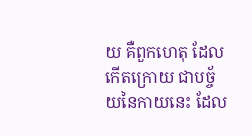យ គឺពួកហេតុ ដែលកើតក្រោយ ជាបច្ច័យនៃកាយនេះ ដែល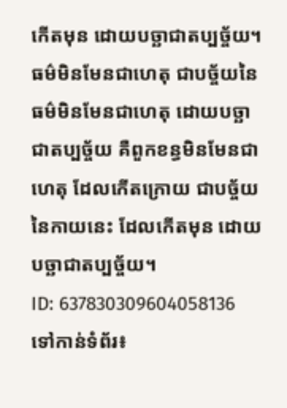កើតមុន ដោយបច្ឆាជាតប្បច្ច័យ។ ធម៌មិនមែនជាហេតុ ជាបច្ច័យនៃធម៌មិនមែនជាហេតុ ដោយបច្ឆាជាតប្បច្ច័យ គឺពួកខន្ធមិនមែនជាហេតុ ដែលកើតក្រោយ ជាបច្ច័យនៃកាយនេះ ដែលកើតមុន ដោយបច្ឆាជាតប្បច្ច័យ។
ID: 637830309604058136
ទៅកាន់ទំព័រ៖